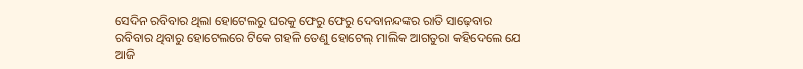ସେଦିନ ରବିବାର ଥିଲା ହୋଟେଲରୁ ଘରକୁ ଫେରୁ ଫେରୁ ଦେବାନନ୍ଦଙ୍କର ରାତି ସାଢ଼େବାର ରବିବାର ଥିବାରୁ ହୋଟେଲରେ ଟିକେ ଗହଳି ତେଣୁ ହୋଟେଲ୍ ମାଲିକ ଆଗତୁରା କହିଦେଲେ ଯେ ଆଜି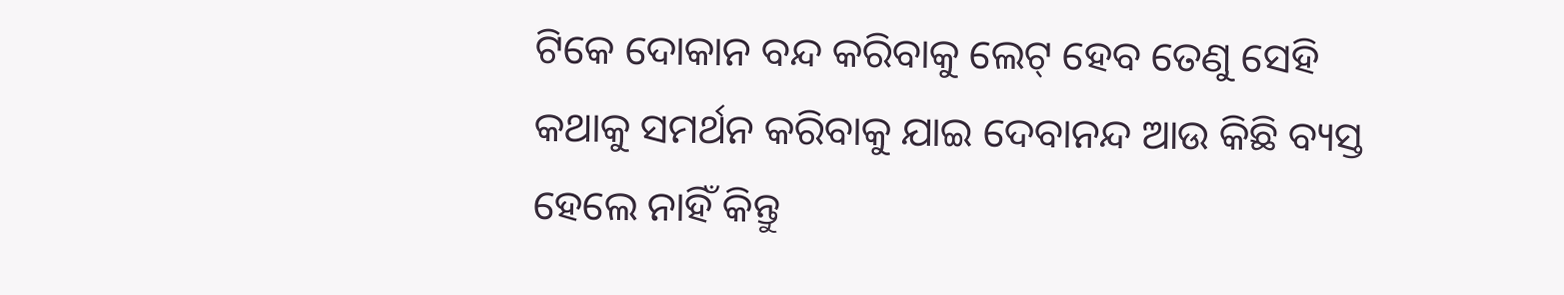ଟିକେ ଦୋକାନ ବନ୍ଦ କରିବାକୁ ଲେଟ୍ ହେବ ତେଣୁ ସେହି କଥାକୁ ସମର୍ଥନ କରିବାକୁ ଯାଇ ଦେବାନନ୍ଦ ଆଉ କିଛି ବ୍ୟସ୍ତ ହେଲେ ନାହିଁ କିନ୍ତୁ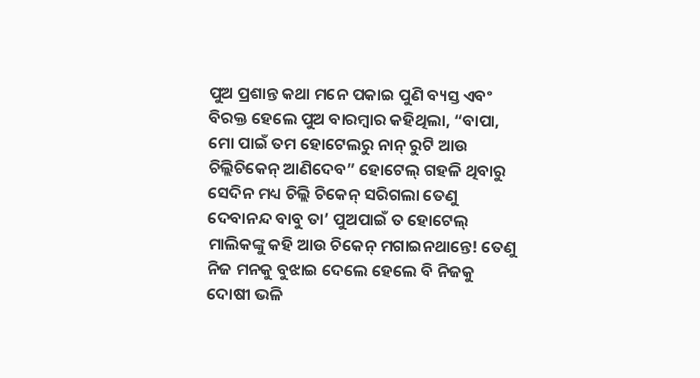ପୁଅ ପ୍ରଶାନ୍ତ କଥା ମନେ ପକାଇ ପୁଣି ବ୍ୟସ୍ତ ଏବଂ ବିରକ୍ତ ହେଲେ ପୁଅ ବାରମ୍ବାର କହିଥିଲା, “ବାପା, ମୋ ପାଇଁ ତମ ହୋଟେଲରୁ ନାନ୍ ରୁଟି ଆଉ ଚିଲ୍ଲିଚିକେନ୍ ଆଣିଦେବ” ହୋଟେଲ୍ ଗହଳି ଥିବାରୁ ସେଦିନ ମଧ୍ୟ ଚିଲ୍ଲି ଚିକେନ୍ ସରିଗଲା ତେଣୁ ଦେବାନନ୍ଦ ବାବୁ ତା’ ପୁଅପାଇଁ ତ ହୋଟେଲ୍ ମାଲିକଙ୍କୁ କହି ଆଉ ଚିକେନ୍ ମଗାଇନଥାନ୍ତେ! ତେଣୁ ନିଜ ମନକୁ ବୁଝାଇ ଦେଲେ ହେଲେ ବି ନିଜକୁ ଦୋଷୀ ଭଳି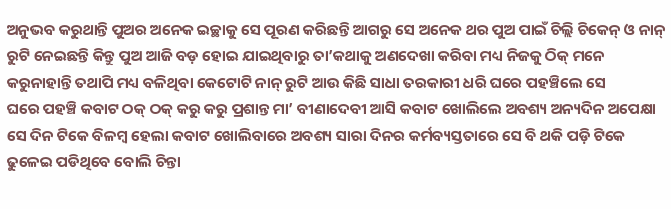ଅନୁଭବ କରୁଥାନ୍ତି ପୁଅର ଅନେକ ଇଚ୍ଛାକୁ ସେ ପୂରଣ କରିଛନ୍ତି ଆଗରୁ ସେ ଅନେକ ଥର ପୁଅ ପାଇଁ ଚିଲ୍ଲି ଚିକେନ୍ ଓ ନାନ୍ ରୁଟି ନେଇଛନ୍ତି କିନ୍ତୁ ପୁଅ ଆଜି ବଡ଼ ହୋଇ ଯାଇଥିବାରୁ ତା’କଥାକୁ ଅଣଦେଖା କରିବା ମଧ୍ୟ ନିଜକୁ ଠିକ୍ ମନେ କରୁନାହାନ୍ତି ତଥାପି ମଧ୍ୟ ବଳିଥିବା କେଟୋଟି ନାନ୍ ରୁଟି ଆଉ କିଛି ସାଧା ତରକାରୀ ଧରି ଘରେ ପହଞ୍ଚିଲେ ସେ
ଘରେ ପହଞ୍ଚି କବାଟ ଠକ୍ ଠକ୍ କରୁ କରୁ ପ୍ରଶାନ୍ତ ମା’ ବୀଣାଦେବୀ ଆସି କବାଟ ଖୋଲିଲେ ଅବଶ୍ୟ ଅନ୍ୟଦିନ ଅପେକ୍ଷା ସେ ଦିନ ଟିକେ ବିଳମ୍ବ ହେଲା କବାଟ ଖୋଲିବାରେ ଅବଶ୍ୟ ସାରା ଦିନର କର୍ମବ୍ୟସ୍ତତାରେ ସେ ବି ଥକି ପଡ଼ି ଟିକେ ଢୁଳେଇ ପଡିଥିବେ ବୋଲି ଚିନ୍ତା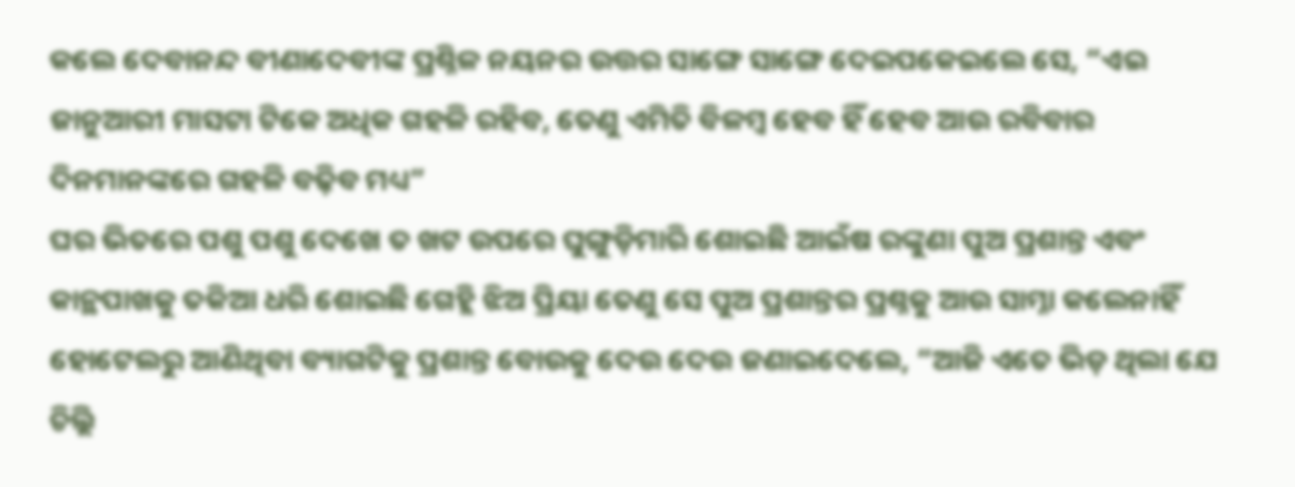କଲେ ଦେବାନନ୍ଦ ବୀଣାଦେବୀଙ୍କ ପ୍ରଶ୍ନିଳ ନୟନର ଉତ୍ତର ସାଙ୍ଗେ ସାଙ୍ଗେ ଦେଇପକେଇଲେ ସେ, “ଏଇ ଜାନୁଆରୀ ମାସଟା ଟିକେ ଅଧିକ ଗହଳି ରହିବ, ତେଣୁ ଏମିତି ବିଳମ୍ବ ହେବ ହିଁ ହେବ ଆଉ ରବିବାର ଦିନମାନଙ୍କରେ ଗହଳି ବଢ଼ିବ ମଧ୍ୟ”
ଘର ଭିତରେ ପଶୁ ପଶୁ ଦେଖେ ତ ଖଟ ଉପରେ ଘୁଙ୍ଗୁଡ଼ିମାରି ଶୋଇଛି ଆଇଁଷ ରଙ୍କୁଣା ପୁଅ ପ୍ରଶାନ୍ତ ଏବଂ କାନ୍ଥପାଖକୁ ତକିଆ ଧରି ଶୋଇଛି ଗେହ୍ଲି ଝିଅ ପ୍ରିୟା ତେଣୁ ସେ ପୁଅ ପ୍ରଶାନ୍ତର ପ୍ରଶ୍ନକୁ ଆଉ ସାମ୍ନା କଲେନାହିଁ ହୋଟେଲରୁ ଆଣିଥିବା ବ୍ୟାଗଟିକୁ ପ୍ରଶାନ୍ତ ବୋଉକୁ ଦେଉ ଦେଉ ଜଣାଇଦେଲେ, “ଆଜି ଏତେ ଭିଡ଼ ଥିଲା ଯେ ଚିଲ୍ଲି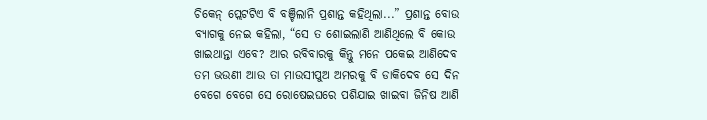ଚିକେନ୍ ପ୍ଲେଟଟିଏ ବି ବଞ୍ଚିଲାନି ପ୍ରଶାନ୍ତ କହିଥିଲା...” ପ୍ରଶାନ୍ତ ବୋଉ ବ୍ୟାଗକୁ ନେଇ କହିଲା, “ସେ ତ ଶୋଇଲାଣି ଆଣିଥିଲେ ବି କୋଉ ଖାଇଥାନ୍ତା ଏବେ? ଆର ରବିବାରକୁ କିନ୍ତୁ ମନେ ପକେଇ ଆଣିଦେବ ତମ ଭଉଣୀ ଆଉ ତା ମାଉସୀପୁଅ ଅମରକୁ ବି ଡାକିଦେବ ସେ ଦିନ ବେଗେ ବେଗେ ସେ ରୋଷେଇଘରେ ପଶିଯାଇ ଖାଇବା ଜିନିଷ ଆଣି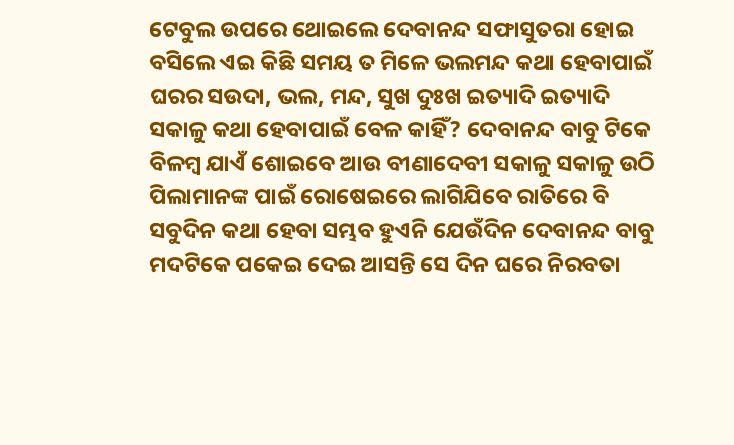ଟେବୁଲ ଉପରେ ଥୋଇଲେ ଦେବାନନ୍ଦ ସଫାସୁତରା ହୋଇ ବସିଲେ ଏଇ କିଛି ସମୟ ତ ମିଳେ ଭଲମନ୍ଦ କଥା ହେବାପାଇଁ ଘରର ସଉଦା, ଭଲ, ମନ୍ଦ, ସୁଖ ଦୁଃଖ ଇତ୍ୟାଦି ଇତ୍ୟାଦି
ସକାଳୁ କଥା ହେବାପାଇଁ ବେଳ କାହିଁ? ଦେବାନନ୍ଦ ବାବୁ ଟିକେ ବିଳମ୍ବ ଯାଏଁ ଶୋଇବେ ଆଉ ବୀଣାଦେବୀ ସକାଳୁ ସକାଳୁ ଉଠି ପିଲାମାନଙ୍କ ପାଇଁ ରୋଷେଇରେ ଲାଗିଯିବେ ରାତିରେ ବି ସବୁଦିନ କଥା ହେବା ସମ୍ଭବ ହୁଏନି ଯେଉଁଦିନ ଦେବାନନ୍ଦ ବାବୁ ମଦଟିକେ ପକେଇ ଦେଇ ଆସନ୍ତି ସେ ଦିନ ଘରେ ନିରବତା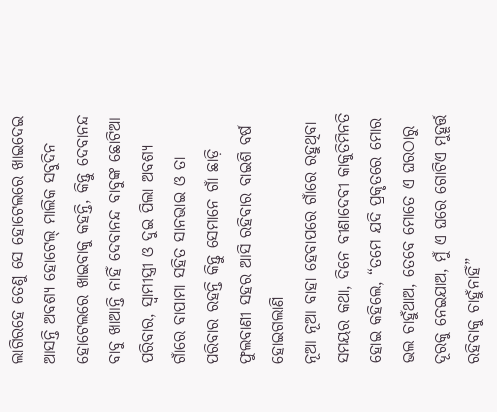ଲାଗିରହେ ତେଣୁ ସେ ହୋଟେଲରେ ଖାଇଦେଇ ଆସନ୍ତି ଅବଶ୍ୟ ହୋଟେଲ୍ ମାଲିକ ସବୁଦିନ ହୋଟେଲରେ ଖାଇବାକୁ କହନ୍ତି, କିନ୍ତୁ ଦେବାନନ୍ଦ ବାବୁ ଖାଆନ୍ତି ନାହିଁ ଦେବାନନ୍ଦ ବାବୁଙ୍କ ଛୋଟିଆ ପରିବାର, ସ୍ବାମୀସ୍ତ୍ରୀ ଓ ଦୁଇ ପିଲା ଅବଶ୍ୟ ଗାଁରେ ବାପାମା ସହିତ ସାନଭାଇ ଓ ତା ପରିବାର ରହନ୍ତି କିନ୍ତୁ ସେମାନେ ଗାଁ ଛାଡ଼ି ଫୁଲବାଣୀ ସହର ଆସି ରହିବାର ବାଇଶି ବର୍ଷ ହୋଇଗଲାଣି
ନୂଆ ନୂଆ ବାହା ହେବାପରେ ଗାଁରେ ରହୁଥିବା ସମୟର କଥା, ଦିନେ ବୀଣାଦେବୀ କାକୁତିମିନତି ହୋଇ କହିଲେ, “ତମେ ଯଦି ପ୍ରକୃତରେ ମୋର ଭଲ ଚାହୁଁଥାଅ, ତେବେ ମୋତେ ଏ ଘରଠାରୁ ଦୂରକୁ ନେଇଯାଅ, ମୁଁ ଏ ଘରେ ଗୋଟିଏ ମୁହୂର୍ତ୍ତ ରହିବାକୁ ଚାହୁଁନାହିଁ”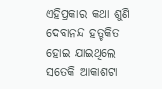ଏହିପ୍ରକାର କଥା ଶୁଣି ଦେବାନନ୍ଦ ହତ୍ଚକିତ ହୋଇ ଯାଇଥିଲେ ସତେକି ଆକାଶଟା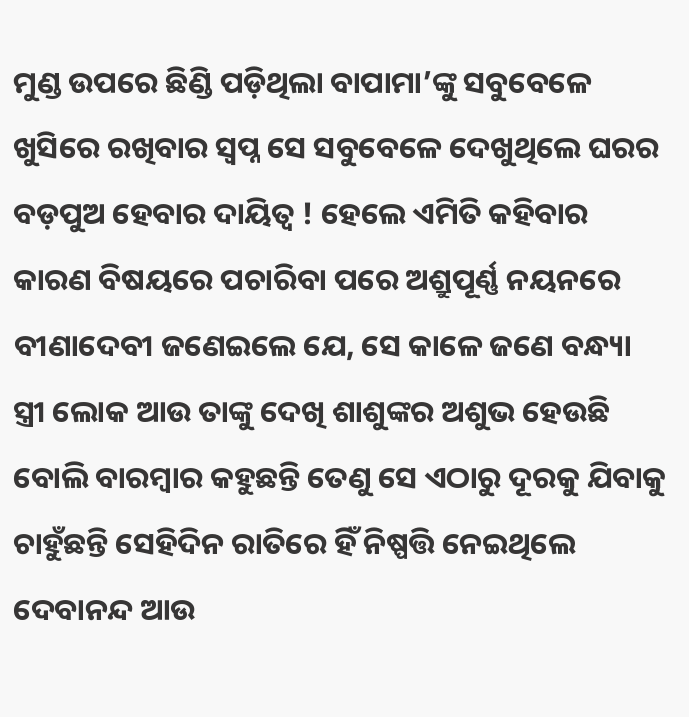ମୁଣ୍ଡ ଉପରେ ଛିଣ୍ଡି ପଡ଼ିଥିଲା ବାପାମା’ଙ୍କୁ ସବୁବେଳେ ଖୁସିରେ ରଖିବାର ସ୍ବପ୍ନ ସେ ସବୁବେଳେ ଦେଖୁଥିଲେ ଘରର ବଡ଼ପୁଅ ହେବାର ଦାୟିତ୍ବ ! ହେଲେ ଏମିତି କହିବାର କାରଣ ବିଷୟରେ ପଚାରିବା ପରେ ଅଶ୍ରୁପୂର୍ଣ୍ଣ ନୟନରେ ବୀଣାଦେବୀ ଜଣେଇଲେ ଯେ, ସେ କାଳେ ଜଣେ ବନ୍ଧ୍ୟା ସ୍ତ୍ରୀ ଲୋକ ଆଉ ତାଙ୍କୁ ଦେଖି ଶାଶୁଙ୍କର ଅଶୁଭ ହେଉଛି ବୋଲି ବାରମ୍ବାର କହୁଛନ୍ତି ତେଣୁ ସେ ଏଠାରୁ ଦୂରକୁ ଯିବାକୁ ଚାହୁଁଛନ୍ତି ସେହିଦିନ ରାତିରେ ହିଁ ନିଷ୍ପତ୍ତି ନେଇଥିଲେ ଦେବାନନ୍ଦ ଆଉ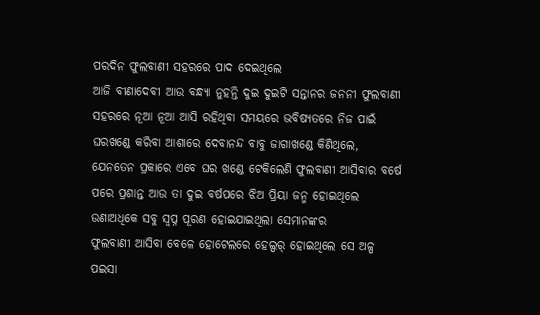ପରଦିନ ଫୁଲବାଣୀ ସହରରେ ପାଦ ଦେଇଥିଲେ
ଆଜି ବୀଣାଦେବୀ ଆଉ ବନ୍ଧ୍ୟା ନୁହନ୍ତି ଦୁଇ ଦୁଇଟି ସନ୍ତାନର ଜନନୀ ଫୁଲବାଣୀ ସହରରେ ନୂଆ ନୂଆ ଆସି ରହିଥିବା ସମୟରେ ଭବିଷ୍ୟତରେ ନିଜ ପାଇଁ ଘରଖଣ୍ଡେ କରିବା ଆଶାରେ ଦେବାନନ୍ଦ ବାବୁ ଜାଗାଖଣ୍ଡେ କିଣିଥିଲେ, ଯେନତେନ ପ୍ରକାରେ ଏବେ ଘର ଖଣ୍ଡେ ଟେକିଲେଣି ଫୁଲବାଣୀ ଆସିବାର ବର୍ଷେ ପରେ ପ୍ରଶାନ୍ତ ଆଉ ତା ଦୁଇ ବର୍ଷପରେ ଝିଅ ପ୍ରିୟା ଜନ୍ମ ହୋଇଥିଲେ ଉଣାଅଧିକେ ସବୁ ସ୍ବପ୍ନ ପୂରଣ ହୋଇଯାଇଥିଲା ସେମାନଙ୍କର
ଫୁଲବାଣୀ ଆସିବା ବେଳେ ହୋଟେଲରେ ହେଲ୍ପର୍ ହୋଇଥିଲେ ସେ ଅଳ୍ପ ପଇସା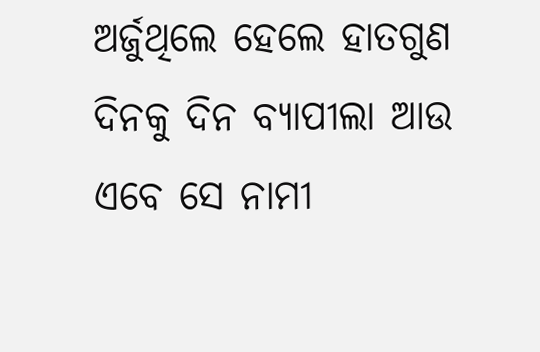ଅର୍ଜୁଥିଲେ ହେଲେ ହାତଗୁଣ ଦିନକୁ ଦିନ ବ୍ୟାପୀଲା ଆଉ ଏବେ ସେ ନାମୀ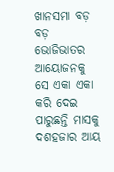ଖାନସମା ବଡ଼ ବଡ଼ ଭୋଜିଭାତର ଆୟୋଜନକୁ ସେ ଏକା ଏକା କରି ଦେଇ ପାରୁଛନ୍ତି ମାସକୁ ଦଶହଜାର ଆୟ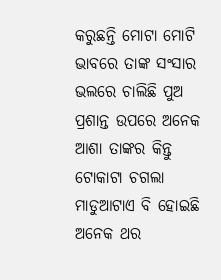କରୁଛନ୍ତି ମୋଟା ମୋଟି ଭାବରେ ତାଙ୍କ ସଂସାର ଭଲରେ ଚାଲିଛି ପୁଅ ପ୍ରଶାନ୍ତ ଉପରେ ଅନେକ ଆଶା ତାଙ୍କର କିନ୍ତୁ ଟୋକାଟା ଚଗଲା ମାଡୁଆଟାଏ ବି ହୋଇଛି ଅନେକ ଥର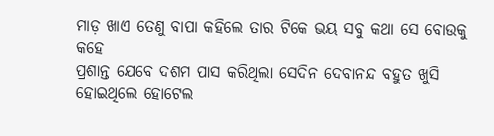ମାଡ଼ ଖାଏ ତେଣୁ ବାପା କହିଲେ ତାର ଟିକେ ଭୟ ସବୁ କଥା ସେ ବୋଉକୁ କହେ
ପ୍ରଶାନ୍ତ ଯେବେ ଦଶମ ପାସ କରିଥିଲା ସେଦିନ ଦେବାନନ୍ଦ ବହୁତ ଖୁସି ହୋଇଥିଲେ ହୋଟେଲ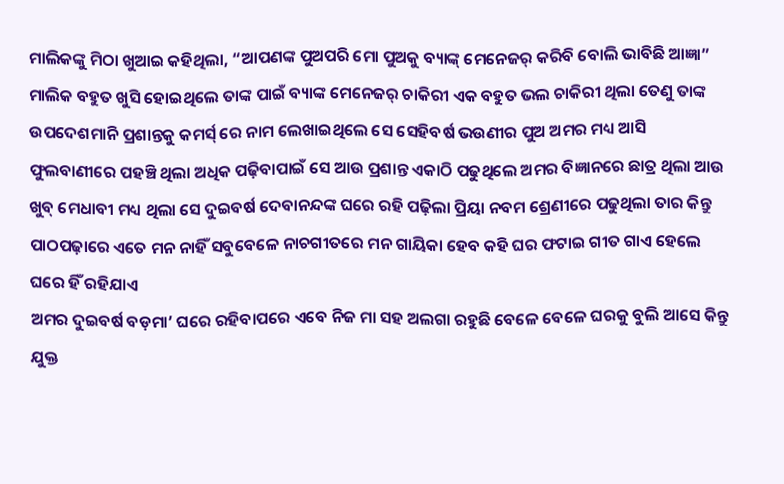ମାଲିକଙ୍କୁ ମିଠା ଖୁଆଇ କହିଥିଲା, “ଆପଣଙ୍କ ପୁଅପରି ମୋ ପୁଅକୁ ବ୍ୟାଙ୍କ୍ ମେନେଜର୍ କରିବି ବୋଲି ଭାବିଛି ଆଜ୍ଞା” ମାଲିକ ବହୁତ ଖୁସି ହୋଇଥିଲେ ତାଙ୍କ ପାଇଁ ବ୍ୟାଙ୍କ ମେନେଜର୍ ଚାକିରୀ ଏକ ବହୁତ ଭଲ ଚାକିରୀ ଥିଲା ତେଣୁ ତାଙ୍କ ଉପଦେଶମାନି ପ୍ରଶାନ୍ତକୁ କମର୍ସ୍ ରେ ନାମ ଲେଖାଇଥିଲେ ସେ ସେହିବର୍ଷ ଭଉଣୀର ପୁଅ ଅମର ମଧ୍ୟ ଆସି ଫୁଲବାଣୀରେ ପହଞ୍ଚି ଥିଲା ଅଧିକ ପଢ଼ିବାପାଇଁ ସେ ଆଉ ପ୍ରଶାନ୍ତ ଏକାଠି ପଢୁଥିଲେ ଅମର ବିଜ୍ଞାନରେ ଛାତ୍ର ଥିଲା ଆଉ ଖୁବ୍ ମେଧାବୀ ମଧ୍ୟ ଥିଲା ସେ ଦୁଇବର୍ଷ ଦେବାନନ୍ଦଙ୍କ ଘରେ ରହି ପଢ଼ିଲା ପ୍ରିୟା ନବମ ଶ୍ରେଣୀରେ ପଢୁଥିଲା ତାର କିନ୍ତୁ ପାଠପଢ଼ାରେ ଏତେ ମନ ନାହିଁ ସବୁବେଳେ ନାଚଗୀତରେ ମନ ଗାୟିକା ହେବ କହି ଘର ଫଟାଇ ଗୀତ ଗାଏ ହେଲେ ଘରେ ହିଁ ରହିଯାଏ
ଅମର ଦୁଇବର୍ଷ ବଡ଼ମା’ ଘରେ ରହିବାପରେ ଏବେ ନିଜ ମା ସହ ଅଲଗା ରହୁଛି ବେଳେ ବେଳେ ଘରକୁ ବୁଲି ଆସେ କିନ୍ତୁ ଯୁକ୍ତ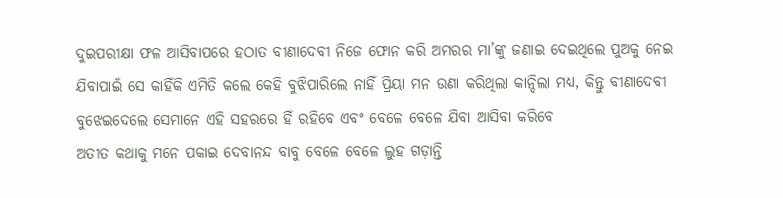ଦୁଇପରୀକ୍ଷା ଫଳ ଆସିବାପରେ ହଠାତ ବୀଣାଦେବୀ ନିଜେ ଫୋନ କରି ଅମରର ମା’ଙ୍କୁ ଜଣାଇ ଦେଇଥିଲେ ପୁଅକୁ ନେଇ ଯିବାପାଇଁ ସେ କାହିଁକି ଏମିତି କଲେ କେହି ବୁଝିପାରିଲେ ନାହିଁ ପ୍ରିୟା ମନ ଉଣା କରିଥିଲା କାନ୍ଦିଲା ମଧ୍ୟ, କିନ୍ତୁ ବୀଣାଦେବୀ ବୁଝେଇଦେଲେ ସେମାନେ ଏହି ସହରରେ ହିଁ ରହିବେ ଏବଂ ବେଳେ ବେଳେ ଯିବା ଆସିବା କରିବେ
ଅତୀତ କଥାକୁ ମନେ ପକାଇ ଦେବାନନ୍ଦ ବାବୁ ବେଳେ ବେଳେ ଲୁହ ଗଡ଼ାନ୍ତି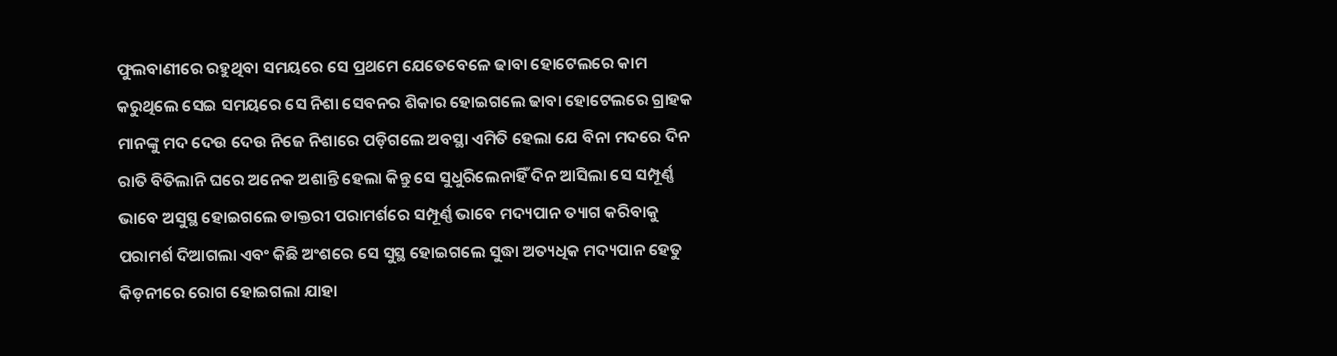ଫୁଲବାଣୀରେ ରହୁଥିବା ସମୟରେ ସେ ପ୍ରଥମେ ଯେତେବେଳେ ଢାବା ହୋଟେଲରେ କାମ କରୁଥିଲେ ସେଇ ସମୟରେ ସେ ନିଶା ସେବନର ଶିକାର ହୋଇଗଲେ ଢାବା ହୋଟେଲରେ ଗ୍ରାହକ ମାନଙ୍କୁ ମଦ ଦେଉ ଦେଉ ନିଜେ ନିଶାରେ ପଡ଼ିଗଲେ ଅବସ୍ଥା ଏମିତି ହେଲା ଯେ ବିନା ମଦରେ ଦିନ ରାତି ବିତିଲାନି ଘରେ ଅନେକ ଅଶାନ୍ତି ହେଲା କିନ୍ତୁ ସେ ସୁଧୁରିଲେନାହିଁ ଦିନ ଆସିଲା ସେ ସମ୍ପୂର୍ଣ୍ଣ ଭାବେ ଅସୁସ୍ଥ ହୋଇଗଲେ ଡାକ୍ତରୀ ପରାମର୍ଶରେ ସମ୍ପୂର୍ଣ୍ଣ ଭାବେ ମଦ୍ୟପାନ ତ୍ୟାଗ କରିବାକୁ ପରାମର୍ଶ ଦିଆଗଲା ଏବଂ କିଛି ଅଂଶରେ ସେ ସୁସ୍ଥ ହୋଇଗଲେ ସୁଦ୍ଧା ଅତ୍ୟଧିକ ମଦ୍ୟପାନ ହେତୁ କିଡ଼ନୀରେ ରୋଗ ହୋଇଗଲା ଯାହା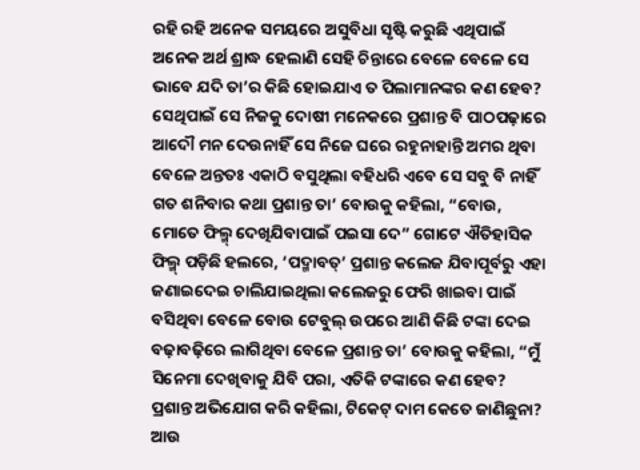ରହି ରହି ଅନେକ ସମୟରେ ଅସୁବିଧା ସୃଷ୍ଟି କରୁଛି ଏଥିପାଇଁ ଅନେକ ଅର୍ଥ ଶ୍ରାଦ୍ଧ ହେଲାଣି ସେହି ଚିନ୍ତାରେ ବେଳେ ବେଳେ ସେ ଭାବେ ଯଦି ତା’ର କିଛି ହୋଇଯାଏ ତ ପିଲାମାନଙ୍କର କଣ ହେବ? ସେଥିପାଇଁ ସେ ନିଜକୁ ଦୋଷୀ ମନେକରେ ପ୍ରଶାନ୍ତ ବି ପାଠପଢ଼ାରେ ଆଦୌ ମନ ଦେଉନାହିଁ ସେ ନିଜେ ଘରେ ରହୁନାହାନ୍ତି ଅମର ଥିବା ବେଳେ ଅନ୍ତତଃ ଏକାଠି ବସୁଥିଲା ବହିଧରି ଏବେ ସେ ସବୁ ବି ନାହିଁ
ଗତ ଶନିବାର କଥା ପ୍ରଶାନ୍ତ ତା’ ବୋଉକୁ କହିଲା, “ବୋଉ, ମୋତେ ଫିଲ୍ମ୍ ଦେଖିଯିବାପାଇଁ ପଇସା ଦେ” ଗୋଟେ ଐତିହାସିକ ଫିଲ୍ମ୍ ପଡ଼ିଛି ହଲରେ, ‘ପଦ୍ମାବତ୍’ ପ୍ରଶାନ୍ତ କଲେଜ ଯିବାପୂର୍ବରୁ ଏହା ଜଣାଇଦେଇ ଚାଲିଯାଇଥିଲା କଲେଜରୁ ଫେରି ଖାଇବା ପାଇଁ ବସିଥିବା ବେଳେ ବୋଉ ଟେବୁଲ୍ ଉପରେ ଆଣି କିଛି ଟଙ୍କା ଦେଇ ବଢ଼ାବଢ଼ିରେ ଲାଗିଥିବା ବେଳେ ପ୍ରଶାନ୍ତ ତା’ ବୋଉକୁ କହିଲା, “ମୁଁ ସିନେମା ଦେଖିବାକୁ ଯିବି ପରା, ଏତିକି ଟଙ୍କାରେ କଣ ହେବ? ପ୍ରଶାନ୍ତ ଅଭିଯୋଗ କରି କହିଲା, ଟିକେଟ୍ ଦାମ କେତେ ଜାଣିଛୁନା? ଆଉ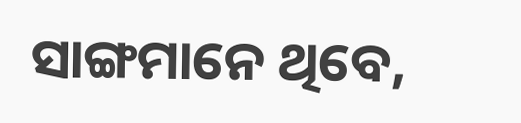ସାଙ୍ଗମାନେ ଥିବେ,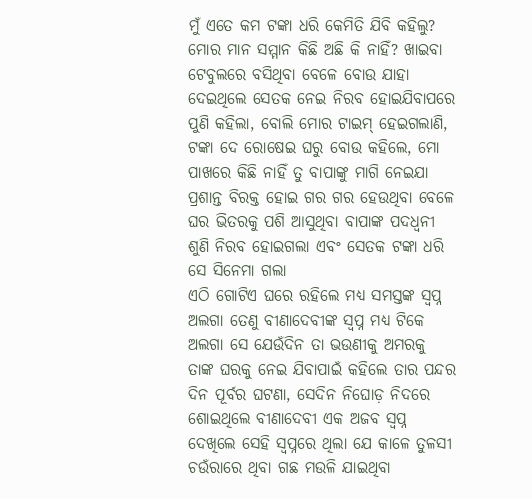ମୁଁ ଏତେ କମ ଟଙ୍କା ଧରି କେମିତି ଯିବି କହିଲୁ? ମୋର ମାନ ସମ୍ମାନ କିଛି ଅଛି କି ନାହିଁ? ଖାଇବା ଟେବୁଲରେ ବସିଥିବା ବେଳେ ବୋଉ ଯାହା ଦେଇଥିଲେ ସେତକ ନେଇ ନିରବ ହୋଇଯିବାପରେ ପୁଣି କହିଲା, ବୋଲି ମୋର ଟାଇମ୍ ହେଇଗଲାଣି, ଟଙ୍କା ଦେ ରୋଷେଇ ଘରୁ ବୋଉ କହିଲେ, ମୋ ପାଖରେ କିଛି ନାହିଁ ତୁ ବାପାଙ୍କୁ ମାଗି ନେଇଯା ପ୍ରଶାନ୍ତ ବିରକ୍ତ ହୋଇ ଗର ଗର ହେଉଥିବା ବେଳେ ଘର ଭିତରକୁ ପଶି ଆସୁଥିବା ବାପାଙ୍କ ପଦଧ୍ବନୀ ଶୁଣି ନିରବ ହୋଇଗଲା ଏବଂ ସେତକ ଟଙ୍କା ଧରି ସେ ସିନେମା ଗଲା
ଏଠି ଗୋଟିଏ ଘରେ ରହିଲେ ମଧ୍ୟ ସମସ୍ତଙ୍କ ସ୍ବପ୍ନ ଅଲଗା ତେଣୁ ବୀଣାଦେବୀଙ୍କ ସ୍ବପ୍ନ ମଧ୍ୟ ଟିକେ ଅଲଗା ସେ ଯେଉଁଦିନ ତା ଭଉଣୀକୁ ଅମରକୁ ତାଙ୍କ ଘରକୁ ନେଇ ଯିବାପାଇଁ କହିଲେ ତାର ପନ୍ଦର ଦିନ ପୂର୍ବର ଘଟଣା, ସେଦିନ ନିଘୋଡ଼ ନିଦରେ ଶୋଇଥିଲେ ବୀଣାଦେବୀ ଏକ ଅଜବ ସ୍ବପ୍ନ ଦେଖିଲେ ସେହି ସ୍ବପ୍ନରେ ଥିଲା ଯେ କାଳେ ତୁଳସୀ ଚଉଁରାରେ ଥିବା ଗଛ ମଉଳି ଯାଇଥିବା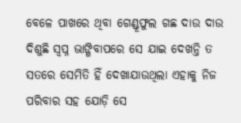ବେଳେ ପାଖରେ ଥିବା ଗେଣ୍ଡୂଫୁଲ ଗଛ ଦାଉ ଦାଉ ଦିଶୁଛି ସ୍ବପ୍ନ ଭାଙ୍ଗିବାପରେ ସେ ଯାଇ ଦେଖନ୍ତି ତ ସତରେ ସେମିତି ହିଁ ଦେଖାଯାଉଥିଲା ଏହାକୁ ନିଜ ପରିବାର ସହ ଯୋଡ଼ି ସେ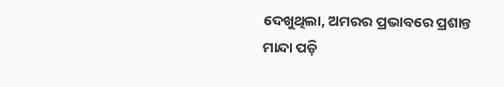ଦେଖୁଥିଲା, ଅମରର ପ୍ରଭାବରେ ପ୍ରଶାନ୍ତ ମାନ୍ଦା ପଡ଼ି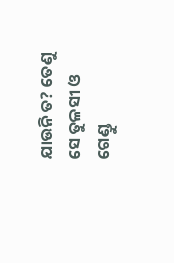ଯାଉନି ତ? ତେଣୁ ସେ ତୁଳସୀ ଓ ଗେଣ୍ଡୁ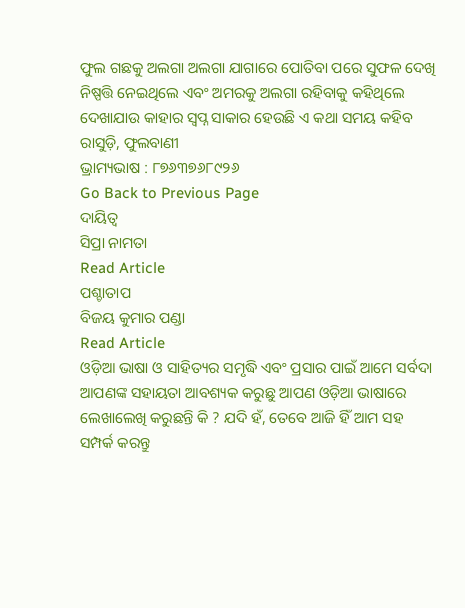ଫୁଲ ଗଛକୁ ଅଲଗା ଅଲଗା ଯାଗାରେ ପୋତିବା ପରେ ସୁଫଳ ଦେଖି ନିଷ୍ପତ୍ତି ନେଇଥିଲେ ଏବଂ ଅମରକୁ ଅଲଗା ରହିବାକୁ କହିଥିଲେ ଦେଖାଯାଉ କାହାର ସ୍ବପ୍ନ ସାକାର ହେଉଛି ଏ କଥା ସମୟ କହିବ
ରାସୁଡ଼ି, ଫୁଲବାଣୀ
ଭ୍ରାମ୍ୟଭାଷ : ୮୭୬୩୭୬୮୯୨୬
Go Back to Previous Page
ଦାୟିତ୍ବ
ସିପ୍ରା ନାମତା
Read Article
ପଶ୍ଚାତାପ
ବିଜୟ କୁମାର ପଣ୍ଡା
Read Article
ଓଡ଼ିଆ ଭାଷା ଓ ସାହିତ୍ୟର ସମୃଦ୍ଧି ଏବଂ ପ୍ରସାର ପାଇଁ ଆମେ ସର୍ବଦା ଆପଣଙ୍କ ସହାୟତା ଆବଶ୍ୟକ କରୁଛୁ ଆପଣ ଓଡ଼ିଆ ଭାଷାରେ ଲେଖାଲେଖି କରୁଛନ୍ତି କି ? ଯଦି ହଁ, ତେବେ ଆଜି ହିଁ ଆମ ସହ ସମ୍ପର୍କ କରନ୍ତୁ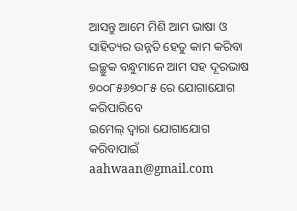ଆସନ୍ତୁ ଆମେ ମିଶି ଆମ ଭାଷା ଓ ସାହିତ୍ୟର ଉନ୍ନତି ହେତୁ କାମ କରିବା
ଇଚ୍ଛୁକ ବନ୍ଧୁମାନେ ଆମ ସହ ଦୂରଭାଷ ୭୦୦୮୫୬୭୦୮୫ ରେ ଯୋଗାଯୋଗ କରିପାରିବେ
ଇମେଲ୍ ଦ୍ବାରା ଯୋଗାଯୋଗ କରିବାପାଇଁ aahwaan@gmail.com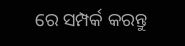ରେ ସମ୍ପର୍କ କରନ୍ତୁ